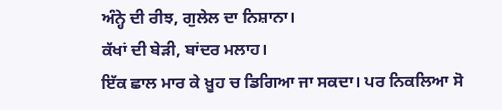ਅੰਨ੍ਹੇ ਦੀ ਰੀਝ, ਗੁਲੇਲ ਦਾ ਨਿਸ਼ਾਨਾ।
ਕੱਖਾਂ ਦੀ ਬੇੜੀ, ਬਾਂਦਰ ਮਲਾਹ।
ਇੱਕ ਛਾਲ ਮਾਰ ਕੇ ਖ਼ੂਹ ਚ ਡਿਗਿਆ ਜਾ ਸਕਦਾ। ਪਰ ਨਿਕਲਿਆ ਸੋ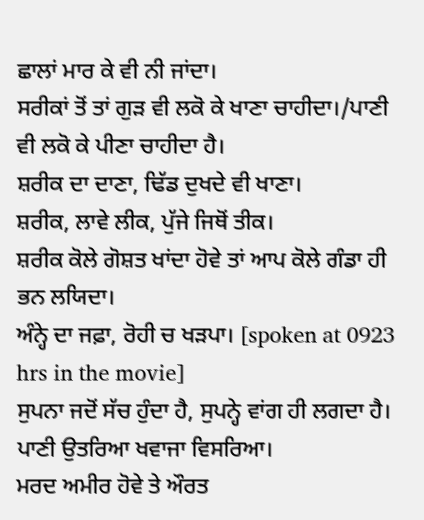ਛਾਲਾਂ ਮਾਰ ਕੇ ਵੀ ਨੀ ਜਾਂਦਾ।
ਸਰੀਕਾਂ ਤੋਂ ਤਾਂ ਗੁੜ ਵੀ ਲਕੋ ਕੇ ਖਾਣਾ ਚਾਹੀਦਾ।/ਪਾਣੀ ਵੀ ਲਕੋ ਕੇ ਪੀਣਾ ਚਾਹੀਦਾ ਹੈ।
ਸ਼ਰੀਕ ਦਾ ਦਾਣਾ, ਢਿੱਡ ਦੁਖਦੇ ਵੀ ਖਾਣਾ।
ਸ਼ਰੀਕ, ਲਾਵੇ ਲੀਕ, ਪੁੱਜੇ ਜਿਥੋਂ ਤੀਕ।
ਸ਼ਰੀਕ ਕੋਲੇ ਗੋਸ਼ਤ ਖਾਂਦਾ ਹੋਵੇ ਤਾਂ ਆਪ ਕੋਲੇ ਗੰਡਾ ਹੀ ਭਨ ਲਯਿਦਾ।
ਅੰਨ੍ਹੇ ਦਾ ਜਫ਼ਾ, ਰੋਹੀ ਚ ਖੜਪਾ। [spoken at 0923 hrs in the movie]
ਸੁਪਨਾ ਜਦੋਂ ਸੱਚ ਹੁੰਦਾ ਹੈ, ਸੁਪਨ੍ਹੇ ਵਾਂਗ ਹੀ ਲਗਦਾ ਹੈ।
ਪਾਣੀ ਉਤਰਿਆ ਖਵਾਜਾ ਵਿਸਰਿਆ।
ਮਰਦ ਅਮੀਰ ਹੋਵੇ ਤੇ ਔਰਤ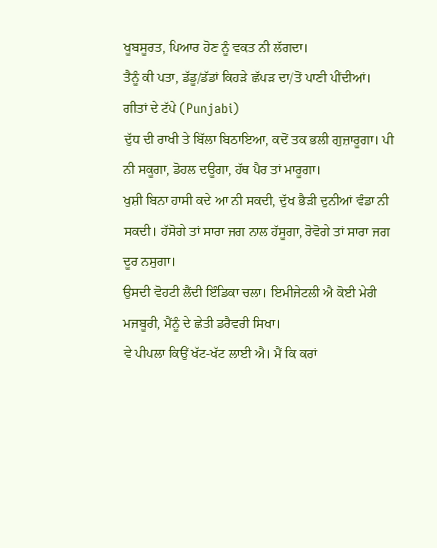ਖੂਬਸੂਰਤ, ਪਿਆਰ ਹੋਣ ਨੂੰ ਵਕਤ ਨੀ ਲੱਗਦਾ।
ਤੈਨੂੰ ਕੀ ਪਤਾ, ਡੱਡੂ/ਡੱਡਾਂ ਕਿਹੜੇ ਛੱਪੜ ਦਾ/ਤੋਂ ਪਾਣੀ ਪੀਂਦੀਆਂ।
ਗੀਤਾਂ ਦੇ ਟੱਪੇ (Punjabi)
ਦੁੱਧ ਦੀ ਰਾਖੀ ਤੇ ਬਿੱਲਾ ਬਿਠਾਇਆ, ਕਦੋਂ ਤਕ ਭਲੀ ਗੁਜ਼ਾਰੂਗਾ। ਪੀ ਨੀ ਸਕੂਗਾ, ਡੋਹਲ ਦਊਗਾ, ਹੱਥ ਪੈਰ ਤਾਂ ਮਾਰੂਗਾ।
ਖੁਸ਼ੀ ਬਿਨਾ ਹਾਸੀ ਕਦੇ ਆ ਨੀ ਸਕਦੀ, ਦੁੱਖ ਭੈੜੀ ਦੁਨੀਆਂ ਵੰਡਾ ਨੀ ਸਕਦੀ। ਹੱਸੋਗੇ ਤਾਂ ਸਾਰਾ ਜਗ ਨਾਲ ਹੱਸੂਗਾ, ਰੋਵੋਗੇ ਤਾਂ ਸਾਰਾ ਜਗ ਦੂਰ ਨਸੁਗਾ।
ਉਸਦੀ ਵੋਹਟੀ ਲੈਂਦੀ ਇੰਡਿਕਾ ਚਲਾ। ਇਮੀਜੇਟਲੀ ਐ ਕੋਈ ਮੇਰੀ ਮਜਬੂਰੀ, ਮੈਂਨੂੰ ਦੇ ਛੇਤੀ ਡਰੈਵਰੀ ਸਿਖਾ।
ਵੇ ਪੀਪਲਾ ਕਿਉਂ ਖੱਟ-ਖੱਟ ਲਾਈ ਐ। ਮੈਂ ਕਿ ਕਰਾਂ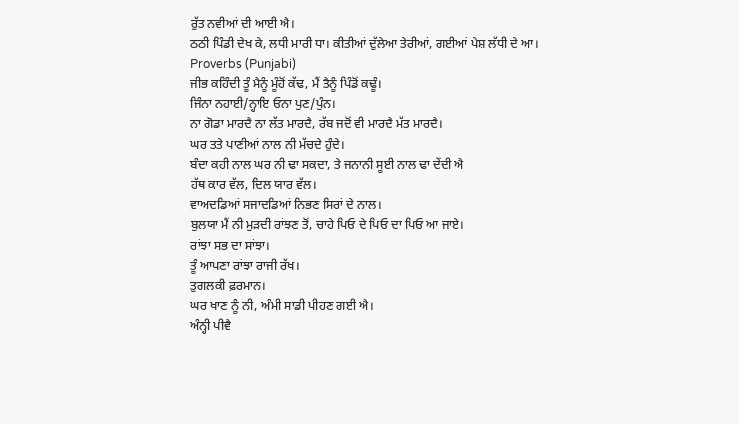ਰੁੱਤ ਨਵੀਆਂ ਦੀ ਆਈ ਐ।
ਠਠੀ ਪਿੰਡੀ ਦੇਖ ਕੇ, ਲਧੀ ਮਾਰੀ ਧਾ। ਕੀਤੀਆਂ ਦੁੱਲੇਆ ਤੇਰੀਆਂ, ਗਈਆਂ ਪੇਸ਼ ਲੱਧੀ ਦੇ ਆ।
Proverbs (Punjabi)
ਜੀਭ ਕਹਿੰਦੀ ਤੂੰ ਮੈਨੂੰ ਮੂੰਹੋਂ ਕੱਢ, ਮੈਂ ਤੈਨੂੰ ਪਿੰਡੋਂ ਕਢੂੰ।
ਜਿੰਨਾ ਨਹਾਈ/ਨ੍ਹਾਇ ਓਨਾ ਪੁਣ/ਪੁੰਨ।
ਨਾ ਗੋਡਾ ਮਾਰਦੈ ਨਾ ਲੱਤ ਮਾਰਦੈ, ਰੱਬ ਜਦੋਂ ਵੀ ਮਾਰਦੈ ਮੱਤ ਮਾਰਦੈ।
ਘਰ ਤਤੇ ਪਾਣੀਆਂ ਨਾਲ ਨੀ ਮੱਚਦੇ ਹੁੰਦੇ।
ਬੰਦਾ ਕਹੀ ਨਾਲ ਘਰ ਨੀ ਢਾ ਸਕਦਾ, ਤੇ ਜਨਾਨੀ ਸੂਈ ਨਾਲ ਢਾ ਦੇਂਦੀ ਐ
ਹੱਥ ਕਾਰ ਵੱਲ, ਦਿਲ ਯਾਰ ਵੱਲ।
ਵਾਅਦਡਿਆਂ ਸਜਾਦਡਿਆਂ ਨਿਭਣ ਸਿਰਾਂ ਦੇ ਨਾਲ।
ਬੁਲਯਾ ਮੈਂ ਨੀ ਮੁੜਦੀ ਰਾਂਝਣ ਤੋਂ, ਚਾਹੇ ਪਿਓ ਦੇ ਪਿਓ ਦਾ ਪਿਓ ਆ ਜਾਏ।
ਰਾਂਝਾ ਸਭ ਦਾ ਸਾਂਝਾ।
ਤੂੰ ਆਪਣਾ ਰਾਂਝਾ ਰਾਜੀ ਰੱਖ।
ਤੁਗਲਕੀ ਫ਼ਰਮਾਨ।
ਘਰ ਖਾਣ ਨੂੰ ਨੀ, ਅੰਮੀ ਸਾਡੀ ਪੀਹਣ ਗਈ ਐ।
ਅੰਨ੍ਹੀ ਪੀਵੈ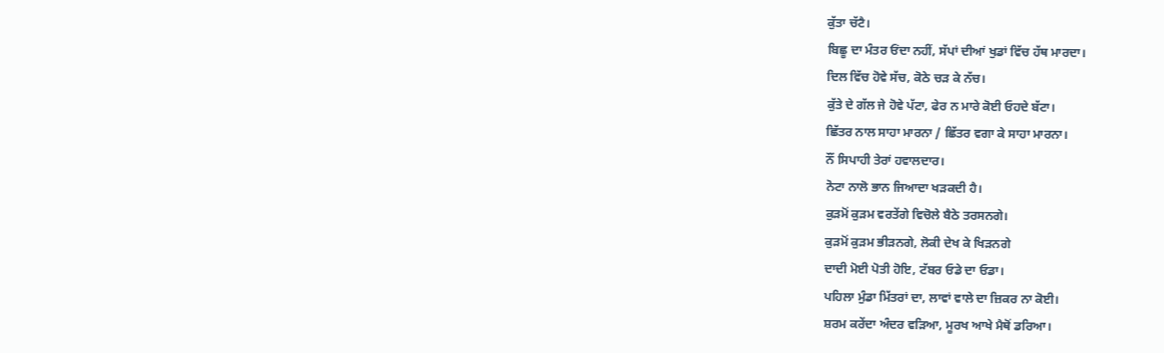ਕੁੱਤਾ ਚੱਟੈ।
ਬਿਛੂ ਦਾ ਮੰਤਰ ਓਂਦਾ ਨਹੀਂ, ਸੱਪਾਂ ਦੀਆਂ ਖੁਡਾਂ ਵਿੱਚ ਹੱਥ ਮਾਰਦਾ।
ਦਿਲ ਵਿੱਚ ਹੋਵੇ ਸੱਚ, ਕੋਠੇ ਚੜ ਕੇ ਨੱਚ।
ਕੁੱਤੇ ਦੇ ਗੱਲ ਜੇ ਹੋਵੇ ਪੱਟਾ, ਫੇਰ ਨ ਮਾਰੇ ਕੋਈ ਓਹਦੇ ਬੱਟਾ।
ਛਿੱਤਰ ਨਾਲ ਸਾਹਾ ਮਾਰਨਾ / ਛਿੱਤਰ ਵਗਾ ਕੇ ਸਾਹਾ ਮਾਰਨਾ।
ਨੌਂ ਸਿਪਾਹੀ ਤੇਰਾਂ ਹਵਾਲਦਾਰ।
ਨੋਟਾ ਨਾਲੋ ਭਾਨ ਜਿਆਦਾ ਖੜਕਦੀ ਹੈ।
ਕੁੜਮੋਂ ਕੁੜਮ ਵਰਤੇਂਗੇ ਵਿਚੋਲੇ ਬੈਠੇ ਤਰਸਨਗੇ।
ਕੁੜਮੋਂ ਕੁੜਮ ਭੀੜਨਗੇ, ਲੋਕੀ ਦੇਖ ਕੇ ਖਿੜਨਗੇ
ਦਾਦੀ ਮੋਈ ਪੋਤੀ ਹੋਇ, ਟੱਬਰ ਓਡੇ ਦਾ ਓਡਾ।
ਪਹਿਲਾ ਮੁੰਡਾ ਮਿੱਤਰਾਂ ਦਾ, ਲਾਵਾਂ ਵਾਲੇ ਦਾ ਜ਼ਿਕਰ ਨਾ ਕੋਈ।
ਸ਼ਰਮ ਕਰੇਂਦਾ ਅੰਦਰ ਵੜਿਆ, ਮੂਰਖ ਆਖੇ ਮੈਥੋਂ ਡਰਿਆ।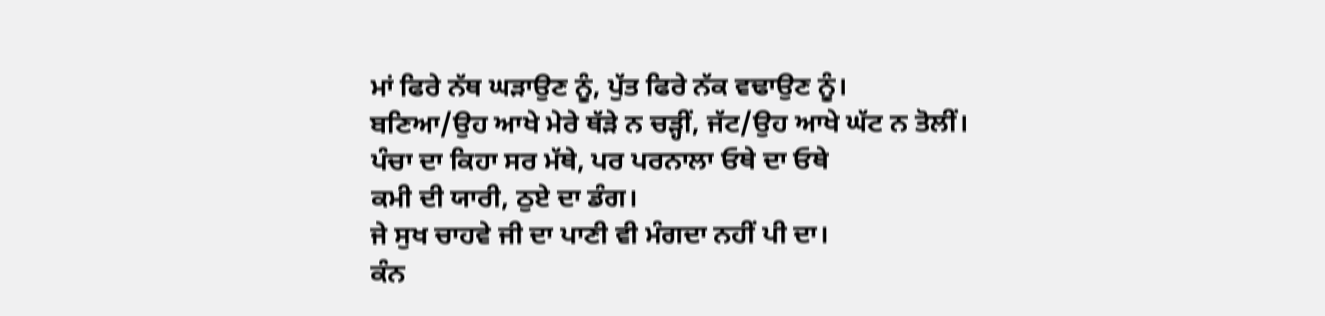ਮਾਂ ਫਿਰੇ ਨੱਥ ਘੜਾਉਣ ਨੂੰ, ਪੁੱਤ ਫਿਰੇ ਨੱਕ ਵਢਾਉਣ ਨੂੰ।
ਬਣਿਆ/ਉਹ ਆਖੇ ਮੇਰੇ ਥੱੜੇ ਨ ਚੜ੍ਹੀਂ, ਜੱਟ/ਉਹ ਆਖੇ ਘੱਟ ਨ ਤੋਲੀਂ।
ਪੰਚਾ ਦਾ ਕਿਹਾ ਸਰ ਮੱਥੇ, ਪਰ ਪਰਨਾਲਾ ਓਥੇ ਦਾ ਓਥੇ
ਕਮੀ ਦੀ ਯਾਰੀ, ਠੁਏ ਦਾ ਡੰਗ।
ਜੇ ਸੁਖ ਚਾਹਵੇ ਜੀ ਦਾ ਪਾਣੀ ਵੀ ਮੰਗਦਾ ਨਹੀਂ ਪੀ ਦਾ।
ਕੰਨ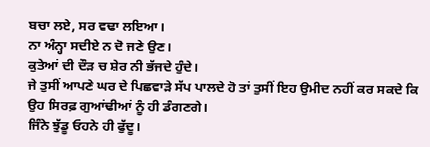ਬਚਾ ਲਏ, ਸਰ ਵਢਾ ਲਇਆ।
ਨਾ ਅੰਨ੍ਹਾ ਸਦੀਏ ਨ ਦੋ ਜਣੇ ਉਣ।
ਕੁਤੇਆਂ ਦੀ ਦੌੜ ਚ ਸ਼ੇਰ ਨੀ ਭੱਜਦੇ ਹੁੰਦੇ।
ਜੇ ਤੁਸੀਂ ਆਪਣੇ ਘਰ ਦੇ ਪਿਛਵਾੜੇ ਸੱਪ ਪਾਲਦੇ ਹੋ ਤਾਂ ਤੁਸੀਂ ਇਹ ਉਮੀਦ ਨਹੀਂ ਕਰ ਸਕਦੇ ਕਿ ਉਹ ਸਿਰਫ਼ ਗੁਆਂਢੀਆਂ ਨੂੰ ਹੀ ਡੰਗਣਗੇ।
ਜਿੰਨੇ ਝੁੱਡੂ ਓਹਨੇ ਹੀ ਫੁੱਦੂ।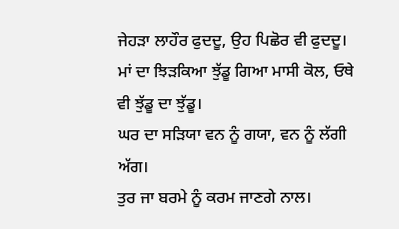ਜੇਹੜਾ ਲਾਹੌਰ ਫੁਦਦੂ, ਉਹ ਪਿਛੋਰ ਵੀ ਫੁਦਦੂ।
ਮਾਂ ਦਾ ਝਿੜਕਿਆ ਝੁੱਡੂ ਗਿਆ ਮਾਸੀ ਕੋਲ, ਓਥੇ ਵੀ ਝੁੱਡੂ ਦਾ ਝੁੱਡੂ।
ਘਰ ਦਾ ਸੜਿਯਾ ਵਨ ਨੂੰ ਗਯਾ, ਵਨ ਨੂੰ ਲੱਗੀ ਅੱਗ।
ਤੁਰ ਜਾ ਬਰਮੇ ਨੂੰ ਕਰਮ ਜਾਣਗੇ ਨਾਲ।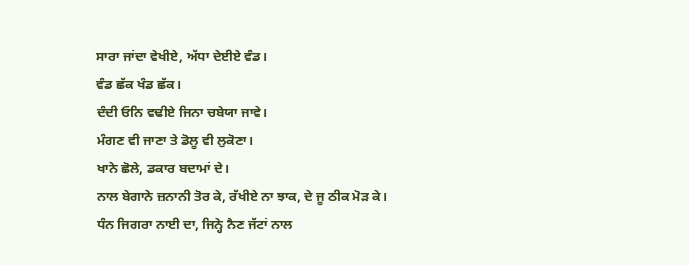ਸਾਰਾ ਜਾਂਦਾ ਵੇਖੀਏ, ਅੱਧਾ ਦੇਈਏ ਵੰਡ।
ਵੰਡ ਛੱਕ ਖੰਡ ਛੱਕ।
ਦੰਦੀ ਓਨਿ ਵਢੀਏ ਜਿਨਾ ਚਬੇਯਾ ਜਾਵੇ।
ਮੰਗਣ ਵੀ ਜਾਣਾ ਤੇ ਡੋਲੂ ਵੀ ਲੁਕੋਣਾ।
ਖਾਨੇ ਛੋਲੇ, ਡਕਾਰ ਬਦਾਮਾਂ ਦੇ।
ਨਾਲ ਬੇਗਾਨੇ ਜ਼ਨਾਨੀ ਤੋਰ ਕੇ, ਰੱਖੀਏ ਨਾ ਝਾਕ, ਦੇ ਜੂ ਠੀਕ ਮੋੜ ਕੇ।
ਧੰਨ ਜਿਗਰਾ ਨਾਈ ਦਾ, ਜਿਨ੍ਹੇ ਨੈਣ ਜੱਟਾਂ ਨਾਲ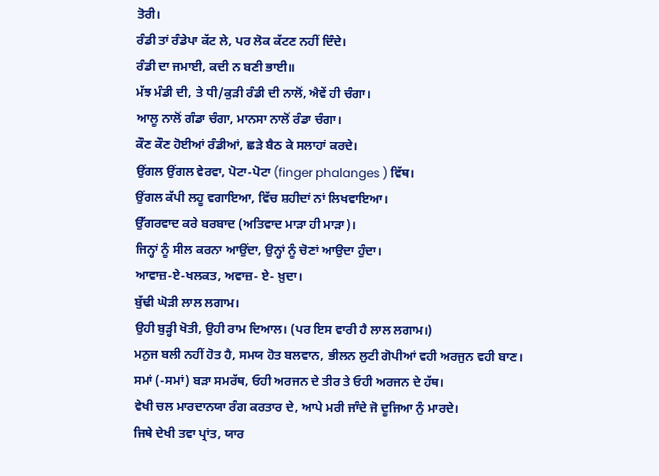ਤੋਰੀ।
ਰੰਡੀ ਤਾਂ ਰੰਡੇਪਾ ਕੱਟ ਲੇ, ਪਰ ਲੋਕ ਕੱਟਣ ਨਹੀਂ ਦਿੰਦੇ।
ਰੰਡੀ ਦਾ ਜਮਾਈ, ਕਦੀ ਨ ਬਣੀ ਭਾਈ॥
ਮੱਝ ਮੰਡੀ ਦੀ, ਤੇ ਧੀ/ਕੁੜੀ ਰੰਡੀ ਦੀ ਨਾਲੋਂ, ਐਵੇਂ ਹੀ ਚੰਗਾ।
ਆਲੂ ਨਾਲੋਂ ਗੰਡਾ ਚੰਗਾ, ਮਾਨਸਾ ਨਾਲੋਂ ਰੰਡਾ ਚੰਗਾ।
ਕੌਣ ਕੌਣ ਹੋਈਆਂ ਰੰਡੀਆਂ, ਛੜੇ ਬੈਠ ਕੇ ਸਲਾਹਾਂ ਕਰਦੇ।
ਉਂਗਲ ਉਂਗਲ ਵੇਰਵਾ, ਪੋਟਾ-ਪੋਟਾ (finger phalanges ) ਵਿੱਥ।
ਉਂਗਲ ਕੱਪੀ ਲਹੂ ਵਗਾਇਆ, ਵਿੱਚ ਸ਼ਹੀਦਾਂ ਨਾਂ ਲਿਖਵਾਇਆ।
ਉੱਗਰਵਾਦ ਕਰੇ ਬਰਬਾਦ (ਅਤਿਵਾਦ ਮਾੜਾ ਹੀ ਮਾੜਾ)।
ਜਿਨ੍ਹਾਂ ਨੂੰ ਸੀਲ ਕਰਨਾ ਆਉਂਦਾ, ਉਨ੍ਹਾਂ ਨੂੰ ਚੋਣਾਂ ਆਉਦਾ ਹੁੰਦਾ।
ਆਵਾਜ਼-ਏ-ਖਲਕਤ, ਅਵਾਜ਼- ਏ- ਖ਼ੁਦਾ।
ਬੁੱਢੀ ਘੋੜੀ ਲਾਲ ਲਗਾਮ।
ਉਹੀ ਬੁੜ੍ਹੀ ਖੋਤੀ, ਉਹੀ ਰਾਮ ਦਿਆਲ। (ਪਰ ਇਸ ਵਾਰੀ ਹੈ ਲਾਲ ਲਗਾਮ।)
ਮਨੁਜ ਬਲੀ ਨਹੀਂ ਹੋਤ ਹੈ, ਸਮਯ ਹੋਤ ਬਲਵਾਨ, ਭੀਲਨ ਲੁਟੀ ਗੋਪੀਆਂ ਵਹੀ ਅਰਜੁਨ ਵਹੀ ਬਾਣ।
ਸਮਾਂ (-ਸਮਾਂ) ਬੜਾ ਸਮਰੱਥ, ਓਹੀ ਅਰਜਨ ਦੇ ਤੀਰ ਤੇ ਓਹੀ ਅਰਜਨ ਦੇ ਹੱਥ।
ਵੇਖੀ ਚਲ ਮਾਰਦਾਨਯਾ ਰੰਗ ਕਰਤਾਰ ਦੇ, ਆਪੇ ਮਰੀ ਜਾੰਦੇ ਜੋ ਦੂਜਿਆ ਨੁੰ ਮਾਰਦੇ।
ਜਿਥੇ ਦੇਖੀ ਤਵਾ ਪ੍ਰਾਂਤ, ਯਾਰ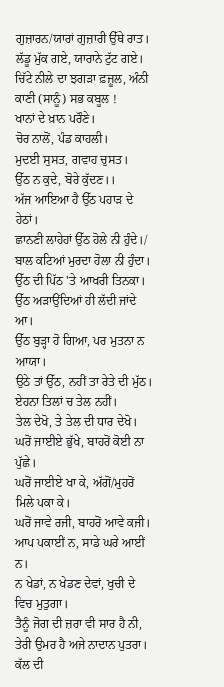ਗੁਜ਼ਾਰਨ/ਯਾਰਾਂ ਗੁਜ਼ਾਰੀ ਉੱਥੇ ਰਾਤ।
ਲੱਡੂ ਮੁੱਕ ਗਏ, ਯਾਰਾਨੇ ਟੁੱਟ ਗਏ।
ਚਿੱਟੇ ਨੀਲੇ ਦਾ ਝਗੜਾ ਫ਼ਜ਼ੂਲ, ਅੰਨੀ ਕਾਣੀ (ਸਾਨੂੰ) ਸਭ ਕਬੂਲ !
ਖਾਨਾਂ ਦੇ ਖ਼ਾਨ ਪਰੌਣੇ।
ਚੋਰ ਨਾਲੋਂ, ਪੰਡ ਕਾਹਲੀ।
ਮੁਦਈ ਸੁਸਤ, ਗਵਾਹ ਚੁਸਤ।
ਉੱਠ ਨ ਕੁਦੇ, ਬੋਰੇ ਕੁੱਦਣ।।
ਅੱਜ ਆਇਆ ਹੈ ਉੱਠ ਪਹਾੜ ਦੇ ਹੇਠਾਂ।
ਛਾਨਣੀ ਲਾਹੇਹਾਂ ਉੱਠ ਹੋਲੇ ਨੀ ਹੁੰਦੇ।/ ਬਾਲ ਕਟਿਆਂ ਮੁਰਦਾ ਹੋਲਾ ਨੀ ਹੁੰਦਾ।
ਉੱਠ ਦੀ ਪਿੱਠ 'ਤੇ ਆਖਰੀ ਤਿਨਕਾ।
ਉੱਠ ਅੜਾਉਂਦਿਆਂ ਹੀ ਲੱਦੀ ਜਾਂਦੇ ਆ।
ਉੱਠ ਬੁੜ੍ਹਾ ਹੋ ਗਿਆ, ਪਰ ਮੁਤਨਾ ਨ ਆਯਾ।
ਉਠੇ ਤਾਂ ਉੱਠ, ਨਹੀਂ ਤਾ ਰੇਤੇ ਦੀ ਮੁੱਠ।
ਏਹਨਾ ਤਿਲਾਂ ਚ ਤੇਲ ਨਹੀਂ।
ਤੇਲ ਦੇਖੋ, ਤੇ ਤੇਲ ਦੀ ਧਾਰ ਦੇਖੋ।
ਘਰੋਂ ਜਾਈਏ ਭੁੱਖੇ, ਬਾਹਰੋਂ ਕੋਈ ਨਾ ਪੁੱਛੇ।
ਘਰੋਂ ਜਾਈਏ ਖਾ ਕੇ, ਅੱਗੋਂ/ਮੁਹਰੋਂ ਮਿਲੇ ਪਕਾ ਕੇ।
ਘਰੋਂ ਜਾਵੇ ਰਜੀ, ਬਾਹਰੋਂ ਆਵੇ ਕਜੀ।
ਆਪ ਪਕਾਈਂ ਨ, ਸਾਡੇ ਘਰੇ ਆਈਂ ਨ।
ਨ ਖੇਡਾਂ, ਨ ਖੇਡਣ ਦੇਵਾਂ, ਖੁਚੀ ਦੇ ਵਿਚ ਮੁਤੁਗਾ।
ਤੈਨੂੰ ਜੋਗ ਦੀ ਜ਼ਰਾ ਵੀ ਸਾਰ ਹੈ ਨੀ, ਤੇਰੀ ਉਮਰ ਹੈ ਅਜੇ ਨਾਦਾਨ ਪੁਤਰਾ।
ਕੱਲ ਦੀ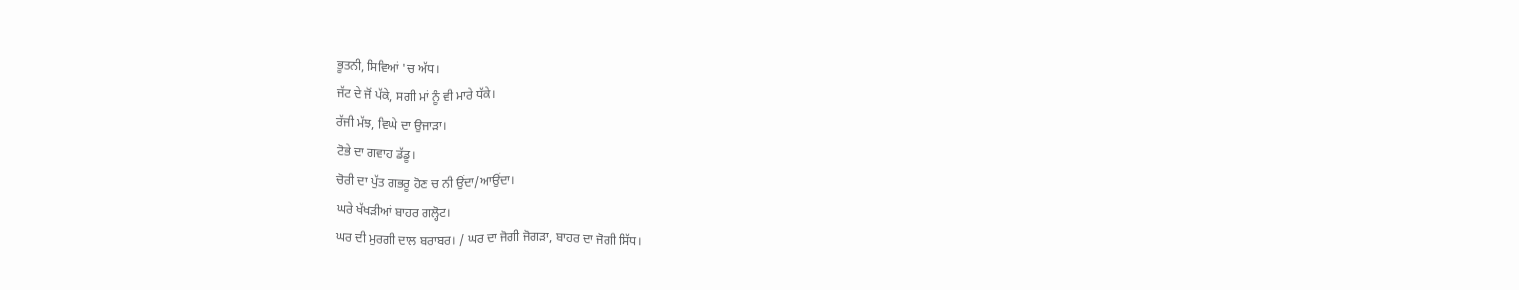ਭੂਤਨੀ, ਸਿਵਿਆਂ 'ਚ ਅੱਧ।
ਜੱਟ ਦੇ ਜੋਂ ਪੱਕੇ, ਸਗੀ ਮਾਂ ਨੂੰ ਵੀ ਮਾਰੇ ਧੱਕੇ।
ਰੱਜੀ ਮੱਝ, ਵਿਘੇ ਦਾ ਉਜਾੜਾ।
ਟੋਭੇ ਦਾ ਗਵਾਹ ਡੱਡੂ।
ਚੋਰੀ ਦਾ ਪੁੱਤ ਗਭਰੂ ਹੋਣ ਚ ਨੀ ਉਂਦਾ/ਆਉਂਦਾ।
ਘਰੇ ਖੱਖੜੀਆਂ ਬਾਹਰ ਗਲ੍ਹੋਟ।
ਘਰ ਦੀ ਮੁਰਗੀ ਦਾਲ ਬਰਾਬਰ। / ਘਰ ਦਾ ਜੋਗੀ ਜੋਗੜਾ, ਬਾਹਰ ਦਾ ਜੋਗੀ ਸਿੱਧ।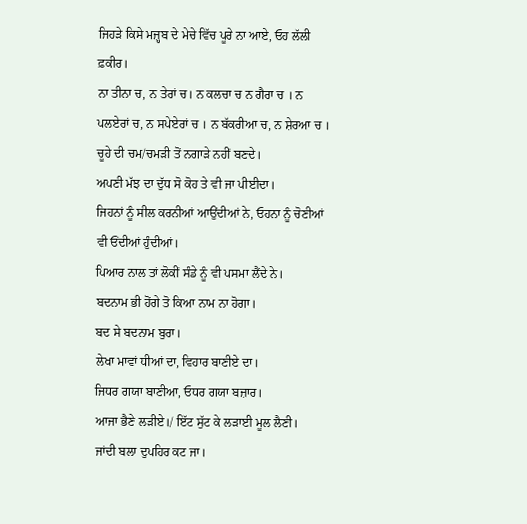ਜਿਹੜੇ ਕਿਸੇ ਮਜ਼੍ਹਬ ਦੇ ਮੇਚੇ ਵਿੱਚ ਪੂਰੇ ਨਾ ਆਏ, ਓਹ ਲੱਲੀ ਫ਼ਕੀਰ।
ਨਾ ਤੀਨਾ ਚ, ਨ ਤੇਰਾਂ ਚ। ਨ ਕਲਚਾ ਚ ਨ ਗੈਰਾ ਚ । ਨ ਪਲਏਰਾਂ ਚ, ਨ ਸਪੇਏਰਾਂ ਚ । ਨ ਬੱਕਰੀਆ ਚ, ਨ ਸ਼ੇਰਆ ਚ ।
ਚੂਹੇ ਦੀ ਚਮ/ਚਮੜੀ ਤੋਂ ਨਗਾੜੇ ਨਹੀਂ ਬਣਦੇ।
ਅਪਣੀ ਮੱਝ ਦਾ ਦੁੱਧ ਸੋ ਕੋਹ ਤੇ ਵੀ ਜਾ ਪੀਈਦਾ।
ਜਿਹਨਾਂ ਨੂੰ ਸੀਲ ਕਰਨੀਆਂ ਆਉਂਦੀਆਂ ਨੇ, ਓਹਨਾ ਨੂੰ ਚੋਣੀਆਂ ਵੀ ਓਂਦੀਆਂ ਹੁੰਦੀਆਂ।
ਪਿਆਰ ਨਾਲ ਤਾਂ ਲੋਕੀਂ ਸੰਡੇ ਨੂੰ ਵੀ ਪਸਮਾ ਲੈਂਦੇ ਨੇ।
ਬਦਨਾਮ ਭੀ ਹੋਂਗੇ ਤੋ ਕਿਆ ਨਾਮ ਨਾ ਹੋਗਾ।
ਬਦ ਸੇ ਬਦਨਾਮ ਬੁਰਾ।
ਲੇਖਾ ਮਾਵਾਂ ਧੀਆਂ ਦਾ, ਵਿਹਾਰ ਬਾਣੀਏ ਦਾ।
ਜਿਧਰ ਗਯਾ ਬਾਣੀਆ, ਓਧਰ ਗਯਾ ਬਜ਼ਾਰ।
ਆਜਾ ਭੈਣੇ ਲੜੀਏ।/ ਇੱਟ ਸੁੱਟ ਕੇ ਲੜਾਈ ਮੂਲ ਲੈਣੀ।
ਜਾਂਦੀ ਬਲਾ ਦੁਪਹਿਰ ਕਟ ਜਾ।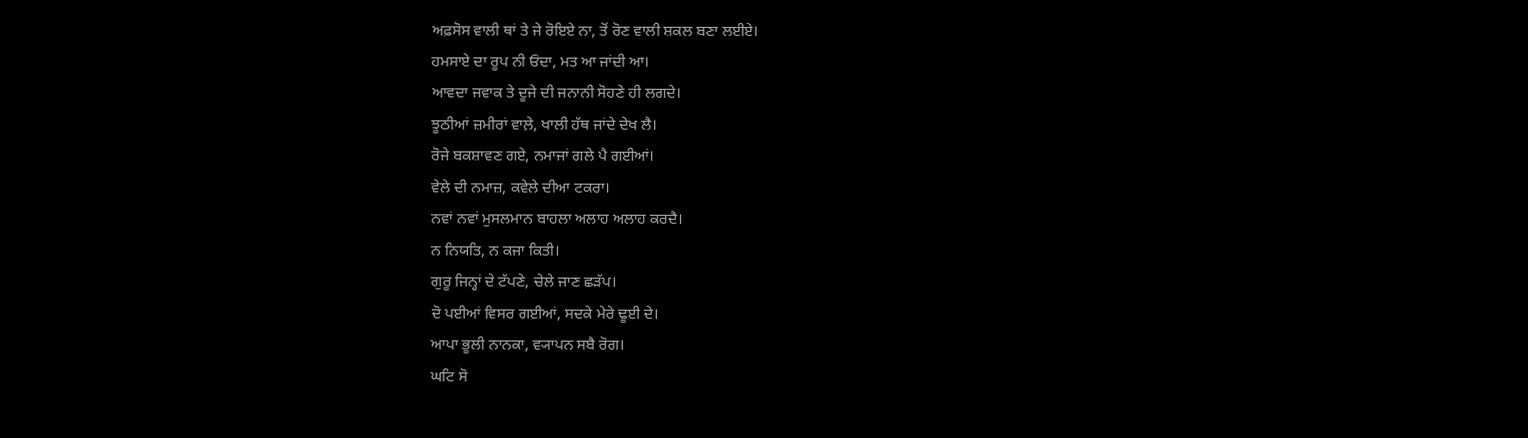ਅਫ਼ਸੋਸ ਵਾਲੀ ਥਾਂ ਤੇ ਜੇ ਰੋਇਏ ਨਾ, ਤੋਂ ਰੋਣ ਵਾਲੀ ਸ਼ਕਲ ਬਣਾ ਲਈਏ।
ਹਮਸਾਏ ਦਾ ਰੂਪ ਨੀ ਓਂਦਾ, ਮਤ ਆ ਜਾਂਦੀ ਆ।
ਆਵਦਾ ਜਵਾਕ ਤੇ ਦੂਜੇ ਦੀ ਜਨਾਨੀ ਸੋਹਣੇ ਹੀ ਲਗਦੇ।
ਝੂਠੀਆਂ ਜ਼ਮੀਰਾਂ ਵਾਲ਼ੇ, ਖਾਲੀ ਹੱਥ ਜਾਂਦੇ ਦੇਖ ਲੈ।
ਰੋਜੇ ਬਕਸ਼ਾਵਣ ਗਏ, ਨਮਾਜਾਂ ਗਲੇ ਪੈ ਗਈਆਂ।
ਵੇਲੇ ਦੀ ਨਮਾਜ਼, ਕਵੇਲੇ ਦੀਆ ਟਕਰਾ।
ਨਵਾਂ ਨਵਾਂ ਮੁਸਲਮਾਨ ਬਾਹਲਾ ਅਲਾਹ ਅਲਾਹ ਕਰਦੈ।
ਨ ਨਿਯਤਿ, ਨ ਕਜਾ ਕਿਤੀ।
ਗੁਰੂ ਜਿਨ੍ਹਾਂ ਦੇ ਟੱਪਣੇ, ਚੇਲੇ ਜਾਣ ਛੜੱਪ।
ਦੋ ਪਈਆਂ ਵਿਸਰ ਗਈਆਂ, ਸਦਕੇ ਮੇਰੇ ਢੂਈ ਦੇ।
ਆਪਾ ਭੂਲੀ ਨਾਨਕਾ, ਵ੍ਯਾਪਨ ਸਬੈ ਰੋਗ।
ਘਟਿ ਸੋ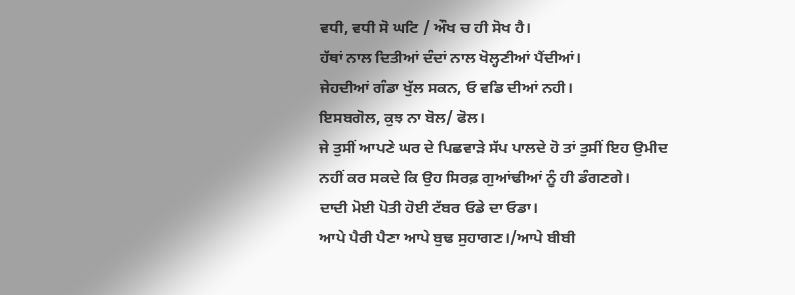ਵਧੀ, ਵਧੀ ਸੋ ਘਟਿ / ਔਖ ਚ ਹੀ ਸੋਖ ਹੈ।
ਹੱਥਾਂ ਨਾਲ ਦਿਤੀਆਂ ਦੰਦਾਂ ਨਾਲ ਖੋਲ੍ਹਣੀਆਂ ਪੈਂਦੀਆਂ।
ਜੇਹਦੀਆਂ ਗੰਡਾ ਖੁੱਲ ਸਕਨ, ਓ ਵਡਿ ਦੀਆਂ ਨਹੀ।
ਇਸਬਗੋਲ, ਕੁਝ ਨਾ ਬੋਲ/ ਫੋਲ।
ਜੇ ਤੁਸੀਂ ਆਪਣੇ ਘਰ ਦੇ ਪਿਛਵਾੜੇ ਸੱਪ ਪਾਲਦੇ ਹੋ ਤਾਂ ਤੁਸੀਂ ਇਹ ਉਮੀਦ ਨਹੀਂ ਕਰ ਸਕਦੇ ਕਿ ਉਹ ਸਿਰਫ਼ ਗੁਆਂਢੀਆਂ ਨੂੰ ਹੀ ਡੰਗਣਗੇ।
ਦਾਦੀ ਮੋਈ ਪੋਤੀ ਹੋਈ ਟੱਬਰ ਓਡੇ ਦਾ ਓਡਾ।
ਆਪੇ ਪੈਰੀ ਪੈਣਾ ਆਪੇ ਬੁਢ ਸੁਹਾਗਣ।/ਆਪੇ ਬੀਬੀ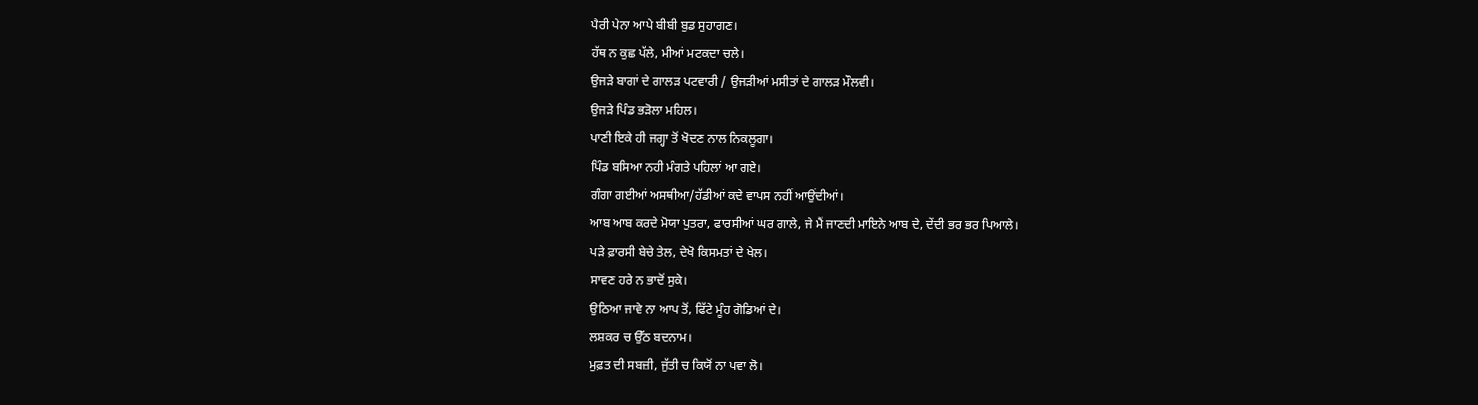ਪੈਰੀ ਪੇਨਾ ਆਪੇ ਬੀਬੀ ਬੁਡ ਸੁਹਾਗਣ।
ਹੱਥ ਨ ਕੁਛ ਪੱਲੇ, ਮੀਆਂ ਮਟਕਦਾ ਚਲੇ।
ਉਜੜੇ ਬਾਗਾਂ ਦੇ ਗਾਲੜ ਪਟਵਾਰੀ / ਉਜੜੀਆਂ ਮਸੀਤਾਂ ਦੇ ਗਾਲੜ ਮੌਲਵੀ।
ਉਜੜੇ ਪਿੰਡ ਭੜੋਲਾ ਮਹਿਲ।
ਪਾਣੀ ਇਕੇ ਹੀ ਜਗ੍ਹਾ ਤੋਂ ਖੋਦਣ ਨਾਲ ਨਿਕਲੂਗਾ।
ਪਿੰਡ ਬਸਿਆ ਨਹੀ ਮੰਗਤੇ ਪਹਿਲਾਂ ਆ ਗਏ।
ਗੰਗਾ ਗਈਆਂ ਅਸਥੀਆ/ਹੱਡੀਆਂ ਕਦੇ ਵਾਪਸ ਨਹੀਂ ਆਉਂਦੀਆਂ।
ਆਬ ਆਬ ਕਰਦੇ ਮੋਯਾ ਪੁਤਰਾ, ਫਾਰਸੀਆਂ ਘਰ ਗਾਲੇ, ਜੇ ਮੈਂ ਜਾਣਦੀ ਮਾਇਨੇ ਆਬ ਦੇ, ਦੇਂਦੀ ਭਰ ਭਰ ਪਿਆਲੇ।
ਪੜੇ ਫ਼ਾਰਸੀ ਬੇਚੇ ਤੇਲ, ਦੇਖੋ ਕਿਸਮਤਾਂ ਦੇ ਖੇਲ।
ਸਾਵਣ ਹਰੇ ਨ ਭਾਦੋਂ ਸੁਕੇ।
ਉਠਿਆ ਜਾਵੇ ਨਾ ਆਪ ਤੋਂ, ਫਿੱਟੇ ਮੂੰਹ ਗੋਡਿਆਂ ਦੇ।
ਲਸ਼ਕਰ ਚ ਉੱਠ ਬਦਨਾਮ।
ਮੁਫ਼ਤ ਦੀ ਸਬਜ਼ੀ, ਜੁੱਤੀ ਚ ਕਿਯੋਂ ਨਾ ਪਵਾ ਲੋ।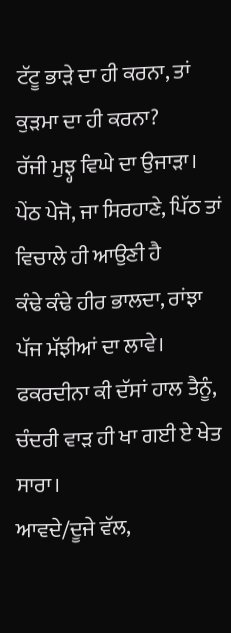ਟੱਟੂ ਭਾੜੇ ਦਾ ਹੀ ਕਰਨਾ, ਤਾਂ ਕੁੜਮਾ ਦਾ ਹੀ ਕਰਨਾ?
ਰੱਜੀ ਮੁਝ੍ਹ ਵਿਘੇ ਦਾ ਉਜਾੜਾ।
ਪੇਂਠ ਪੇਜੋ, ਜਾ ਸਿਰਹਾਣੇ, ਪਿੱਠ ਤਾਂ ਵਿਚਾਲੇ ਹੀ ਆਉਣੀ ਹੈ
ਕੰਢੇ ਕੰਢੇ ਹੀਰ ਭਾਲਦਾ, ਰਾਂਝਾ ਪੱਜ ਮੱਝੀਆਂ ਦਾ ਲਾਵੇ।
ਫਕਰਦੀਨਾ ਕੀ ਦੱਸਾਂ ਹਾਲ ਤੈਨੂੰ, ਚੰਦਰੀ ਵਾੜ ਹੀ ਖਾ ਗਈ ਏ ਖੇਤ ਸਾਰਾ।
ਆਵਦੇ/ਦੂਜੇ ਵੱਲ,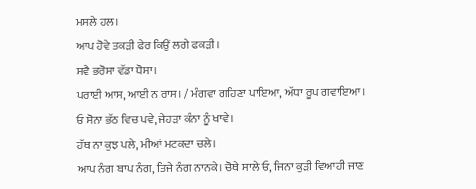ਮਸਲੇ ਹਲ।
ਆਪ ਹੋਵੇ ਤਕੜੀ ਫੇਰ ਕਿਉਂ ਲਗੇ ਫਕੜੀ।
ਸਵੈ ਭਰੋਸਾ ਵੱਡਾ ਧੋਸਾ।
ਪਰਾਈ ਆਸ, ਆਈ ਨ ਰਾਸ। / ਮੰਗਵਾ ਗਹਿਣਾ ਪਾਇਆ, ਅੱਧਾ ਰੂਪ ਗਵਾਇਆ।
ਓ ਸੋਨਾ ਭੱਠ ਵਿਚ ਪਵੇ, ਜੇਹੜਾ ਕੰਨਾ ਨੂੰ ਖਾਵੇ।
ਹੱਥ ਨਾ ਕੁਝ ਪਲੇ, ਮੀਆਂ ਮਟਕਦਾ ਚਲੇ।
ਆਪ ਨੰਗ ਬਾਪ ਨੰਗ, ਤਿਜੇ ਨੰਗ ਨਾਨਕੇ। ਚੋਥੇ ਸਾਲੇ ਓ, ਜਿਨਾ ਕੁੜੀ ਵਿਆਹੀ ਜਾਣ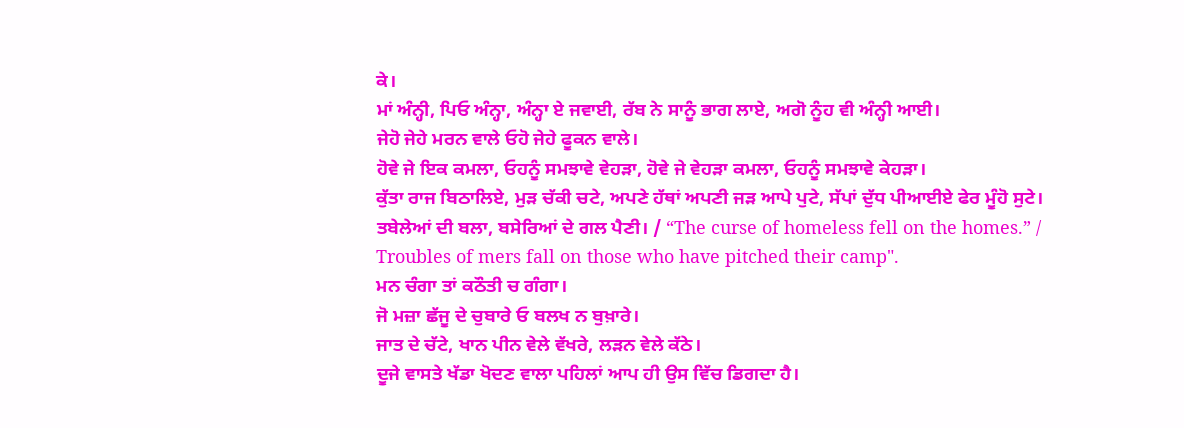ਕੇ।
ਮਾਂ ਅੰਨ੍ਹੀ, ਪਿਓ ਅੰਨ੍ਹਾ, ਅੰਨ੍ਹਾ ਏ ਜਵਾਈ, ਰੱਬ ਨੇ ਸਾਨੂੰ ਭਾਗ ਲਾਏ, ਅਗੋ ਨੂੰਹ ਵੀ ਅੰਨ੍ਹੀ ਆਈ।
ਜੇਹੋ ਜੇਹੇ ਮਰਨ ਵਾਲੇ ਓਹੋ ਜੇਹੇ ਫੂਕਨ ਵਾਲੇ।
ਹੋਵੇ ਜੇ ਇਕ ਕਮਲਾ, ਓਹਨੂੰ ਸਮਝਾਵੇ ਵੇਹੜਾ, ਹੋਵੇ ਜੇ ਵੇਹੜਾ ਕਮਲਾ, ਓਹਨੂੰ ਸਮਝਾਵੇ ਕੇਹੜਾ।
ਕੁੱਤਾ ਰਾਜ ਬਿਠਾਲਿਏ, ਮੁੜ ਚੱਕੀ ਚਟੇ, ਅਪਣੇ ਹੱਥਾਂ ਅਪਣੀ ਜੜ ਆਪੇ ਪੁਟੇ, ਸੱਪਾਂ ਦੁੱਧ ਪੀਆਈਏ ਫੇਰ ਮੂੰਹੋ ਸੁਟੇ।
ਤਬੇਲੇਆਂ ਦੀ ਬਲਾ, ਬਸੇਰਿਆਂ ਦੇ ਗਲ ਪੈਣੀ। / “The curse of homeless fell on the homes.” / Troubles of mers fall on those who have pitched their camp".
ਮਨ ਚੰਗਾ ਤਾਂ ਕਠੌਤੀ ਚ ਗੰਗਾ।
ਜੋ ਮਜ਼ਾ ਛੱਜੂ ਦੇ ਚੁਬਾਰੇ ਓ ਬਲਖ ਨ ਬੁਖ਼ਾਰੇ।
ਜਾਤ ਦੇ ਚੱਟੇ, ਖਾਨ ਪੀਨ ਵੇਲੇ ਵੱਖਰੇ, ਲੜਨ ਵੇਲੇ ਕੱਠੇ।
ਦੂਜੇ ਵਾਸਤੇ ਖੱਡਾ ਖੋਦਣ ਵਾਲਾ ਪਹਿਲਾਂ ਆਪ ਹੀ ਉਸ ਵਿੱਚ ਡਿਗਦਾ ਹੈ।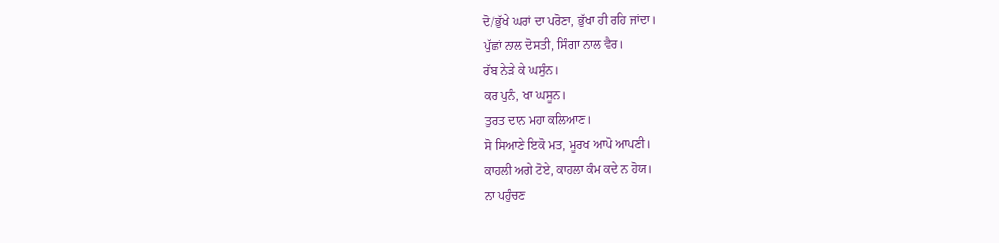ਦੋ/ਭੁੱਖੇ ਘਰਾਂ ਦਾ ਪਰੋਣਾ, ਭੁੱਖਾ ਹੀ ਰਹਿ ਜਾਂਦਾ।
ਪੁੱਛਾਂ ਨਾਲ ਦੋਸਤੀ, ਸਿੰਗਾ ਨਾਲ ਵੈਰ।
ਰੱਬ ਨੇੜੇ ਕੇ ਘਸੁੰਨ।
ਕਰ ਪੁਨੰ, ਖਾ ਘਸੂਨ।
ਤੁਰਤ ਦਾਨ ਮਹਾ ਕਲਿਆਣ।
ਸੋ ਸਿਆਣੇ ਇਕੋ ਮਤ, ਮੂਰਖ ਆਪੋ ਆਪਣੀ।
ਕਾਹਲੀ ਅਗੇ ਟੋਏ, ਕਾਹਲਾ ਕੰਮ ਕਦੇ ਨ ਹੋਯ।
ਨਾ ਪਹੁੰਚਣ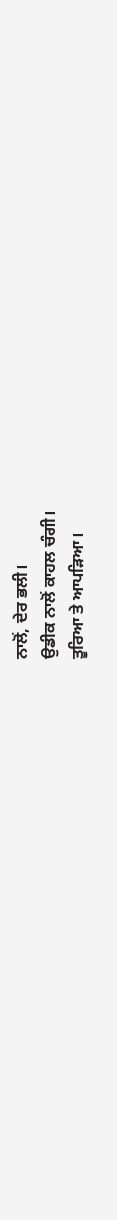ਨਾਲੋਂ, ਦੇਰ ਭਲੀ।
ਉਡੀਕ ਨਾਲੋਂ ਕਾਹਲ ਚੰਗੀ।
ਤੂਰਿਆ ਤੇ ਆਪੜਿਆ।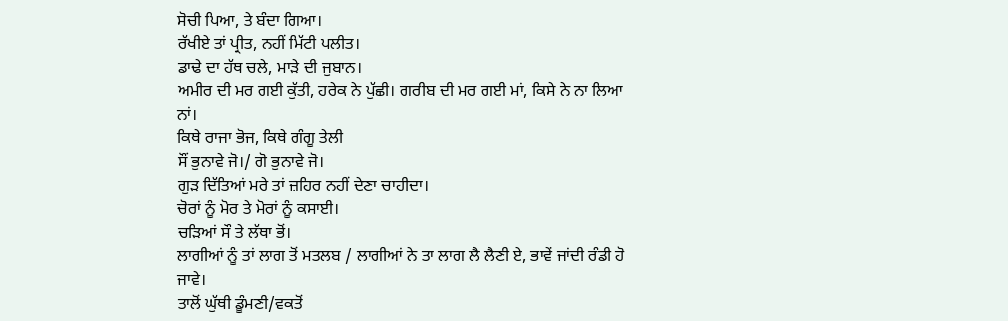ਸੋਚੀ ਪਿਆ, ਤੇ ਬੰਦਾ ਗਿਆ।
ਰੱਖੀਏ ਤਾਂ ਪ੍ਰੀਤ, ਨਹੀਂ ਮਿੱਟੀ ਪਲੀਤ।
ਡਾਢੇ ਦਾ ਹੱਥ ਚਲੇ, ਮਾੜੇ ਦੀ ਜੁਬਾਨ।
ਅਮੀਰ ਦੀ ਮਰ ਗਈ ਕੁੱਤੀ, ਹਰੇਕ ਨੇ ਪੁੱਛੀ। ਗਰੀਬ ਦੀ ਮਰ ਗਈ ਮਾਂ, ਕਿਸੇ ਨੇ ਨਾ ਲਿਆ ਨਾਂ।
ਕਿਥੇ ਰਾਜਾ ਭੋਜ, ਕਿਥੇ ਗੰਗੂ ਤੇਲੀ
ਸੌਂ ਭੁਨਾਵੇ ਜੋ।/ ਗੋ ਭੁਨਾਵੇ ਜੋ।
ਗੁੜ ਦਿੱਤਿਆਂ ਮਰੇ ਤਾਂ ਜ਼ਹਿਰ ਨਹੀਂ ਦੇਣਾ ਚਾਹੀਦਾ।
ਚੋਰਾਂ ਨੂੰ ਮੋਰ ਤੇ ਮੋਰਾਂ ਨੂੰ ਕਸਾਈ।
ਚੜਿਆਂ ਸੌ ਤੇ ਲੱਥਾ ਭੋਂ।
ਲਾਗੀਆਂ ਨੂੰ ਤਾਂ ਲਾਗ ਤੋਂ ਮਤਲਬ / ਲਾਗੀਆਂ ਨੇ ਤਾ ਲਾਗ ਲੈ ਲੈਣੀ ਏ, ਭਾਵੇਂ ਜਾਂਦੀ ਰੰਡੀ ਹੋ ਜਾਵੇ।
ਤਾਲੋਂ ਘੁੱਥੀ ਡੂੰਮਣੀ/ਵਕਤੋਂ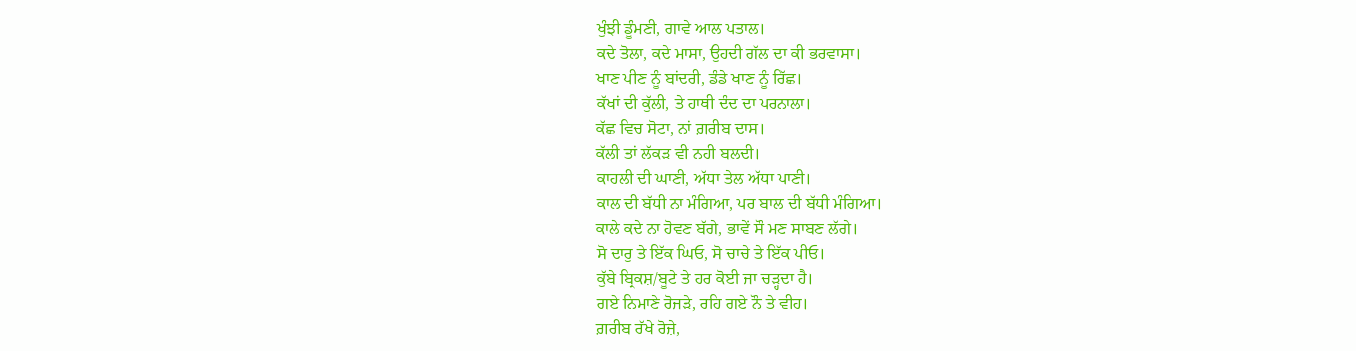ਖੁੰਝੀ ਡੂੰਮਣੀ, ਗਾਵੇ ਆਲ ਪਤਾਲ।
ਕਦੇ ਤੋਲਾ, ਕਦੇ ਮਾਸਾ, ਉਹਦੀ ਗੱਲ ਦਾ ਕੀ ਭਰਵਾਸਾ।
ਖਾਣ ਪੀਣ ਨੂੰ ਬਾਂਦਰੀ, ਡੰਡੇ ਖਾਣ ਨੂੰ ਰਿੱਛ।
ਕੱਖਾਂ ਦੀ ਕੁੱਲੀ, ਤੇ ਹਾਥੀ ਦੰਦ ਦਾ ਪਰਨਾਲਾ।
ਕੱਛ ਵਿਚ ਸੋਟਾ, ਨਾਂ ਗ਼ਰੀਬ ਦਾਸ।
ਕੱਲੀ ਤਾਂ ਲੱਕੜ ਵੀ ਨਹੀ ਬਲਦੀ।
ਕਾਹਲੀ ਦੀ ਘਾਣੀ, ਅੱਧਾ ਤੇਲ ਅੱਧਾ ਪਾਣੀ।
ਕਾਲ ਦੀ ਬੱਧੀ ਨਾ ਮੰਗਿਆ, ਪਰ ਬਾਲ ਦੀ ਬੱਧੀ ਮੰਗਿਆ।
ਕਾਲੇ ਕਦੇ ਨਾ ਹੋਵਣ ਬੱਗੇ, ਭਾਵੇਂ ਸੌ ਮਣ ਸਾਬਣ ਲੱਗੇ।
ਸੋ ਦਾਰੁ ਤੇ ਇੱਕ ਘਿਓ, ਸੋ ਚਾਚੇ ਤੇ ਇੱਕ ਪੀਓ।
ਕੁੱਬੇ ਬ੍ਰਿਕਸ਼/ਬੂਟੇ ਤੇ ਹਰ ਕੋਈ ਜਾ ਚੜ੍ਹਦਾ ਹੈ।
ਗਏ ਨਿਮਾਣੇ ਰੋਜੜੇ, ਰਹਿ ਗਏ ਨੌ ਤੇ ਵੀਹ।
ਗ਼ਰੀਬ ਰੱਖੇ ਰੋਜ਼ੇ,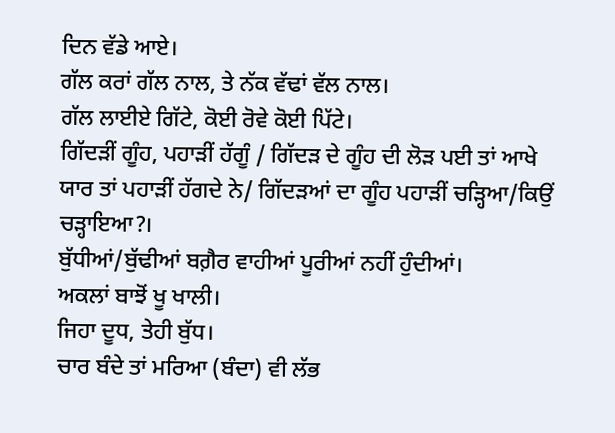ਦਿਨ ਵੱਡੇ ਆਏ।
ਗੱਲ ਕਰਾਂ ਗੱਲ ਨਾਲ, ਤੇ ਨੱਕ ਵੱਢਾਂ ਵੱਲ ਨਾਲ।
ਗੱਲ ਲਾਈਏ ਗਿੱਟੇ, ਕੋਈ ਰੋਵੇ ਕੋਈ ਪਿੱਟੇ।
ਗਿੱਦੜੀਂ ਗੂੰਹ, ਪਹਾੜੀਂ ਹੱਗੂੰ / ਗਿੱਦੜ ਦੇ ਗੂੰਹ ਦੀ ਲੋੜ ਪਈ ਤਾਂ ਆਖੇ ਯਾਰ ਤਾਂ ਪਹਾੜੀਂ ਹੱਗਦੇ ਨੇ/ ਗਿੱਦੜਆਂ ਦਾ ਗੂੰਹ ਪਹਾੜੀਂ ਚੜ੍ਹਿਆ/ਕਿਉਂ ਚੜ੍ਹਾਇਆ?।
ਬੁੱਧੀਆਂ/ਬੁੱਢੀਆਂ ਬਗ਼ੈਰ ਵਾਹੀਆਂ ਪੂਰੀਆਂ ਨਹੀਂ ਹੁੰਦੀਆਂ।
ਅਕਲਾਂ ਬਾਝੋਂ ਖੂ ਖਾਲੀ।
ਜਿਹਾ ਦੂਧ, ਤੇਹੀ ਬੁੱਧ।
ਚਾਰ ਬੰਦੇ ਤਾਂ ਮਰਿਆ (ਬੰਦਾ) ਵੀ ਲੱਭ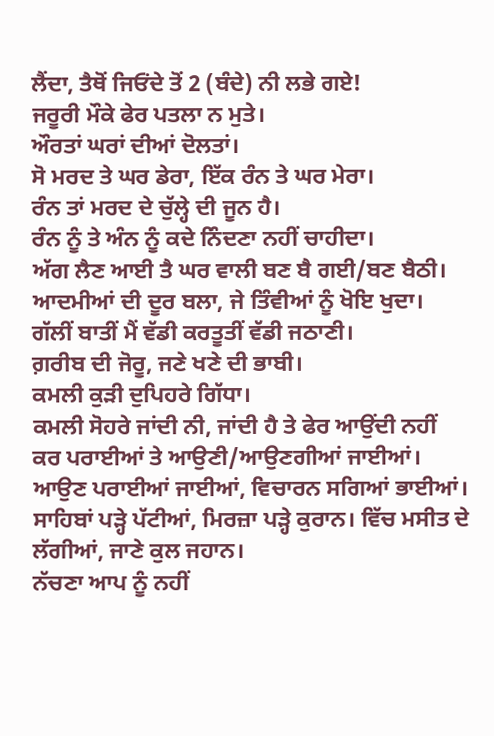ਲੈਂਦਾ, ਤੈਥੋਂ ਜਿਓਂਦੇ ਤੋਂ 2 (ਬੰਦੇ) ਨੀ ਲਭੇ ਗਏ!
ਜਰੂਰੀ ਮੌਕੇ ਫੇਰ ਪਤਲਾ ਨ ਮੁਤੇ।
ਔਰਤਾਂ ਘਰਾਂ ਦੀਆਂ ਦੋਲਤਾਂ।
ਸੋ ਮਰਦ ਤੇ ਘਰ ਡੇਰਾ, ਇੱਕ ਰੰਨ ਤੇ ਘਰ ਮੇਰਾ।
ਰੰਨ ਤਾਂ ਮਰਦ ਦੇ ਚੁੱਲ੍ਹੇ ਦੀ ਜੂਨ ਹੈ।
ਰੰਨ ਨੂੰ ਤੇ ਅੰਨ ਨੂੰ ਕਦੇ ਨਿੰਦਣਾ ਨਹੀਂ ਚਾਹੀਦਾ।
ਅੱਗ ਲੈਣ ਆਈ ਤੈ ਘਰ ਵਾਲੀ ਬਣ ਬੈ ਗਈ/ਬਣ ਬੈਠੀ।
ਆਦਮੀਆਂ ਦੀ ਦੂਰ ਬਲਾ, ਜੇ ਤਿੰਵੀਆਂ ਨੂੰ ਖੋਇ ਖੁਦਾ।
ਗੱਲੀਂ ਬਾਤੀਂ ਮੈਂ ਵੱਡੀ ਕਰਤੂਤੀਂ ਵੱਡੀ ਜਠਾਣੀ।
ਗ਼ਰੀਬ ਦੀ ਜੋਰੂ, ਜਣੇ ਖਣੇ ਦੀ ਭਾਬੀ।
ਕਮਲੀ ਕੁੜੀ ਦੁਪਿਹਰੇ ਗਿੱਧਾ।
ਕਮਲੀ ਸੋਹਰੇ ਜਾਂਦੀ ਨੀ, ਜਾਂਦੀ ਹੈ ਤੇ ਫੇਰ ਆਉਂਦੀ ਨਹੀਂ
ਕਰ ਪਰਾਈਆਂ ਤੇ ਆਉਣੀ/ਆਉਣਗੀਆਂ ਜਾਈਆਂ।
ਆਉਣ ਪਰਾਈਆਂ ਜਾਈਆਂ, ਵਿਚਾਰਨ ਸਗਿਆਂ ਭਾਈਆਂ।
ਸਾਹਿਬਾਂ ਪੜ੍ਹੇ ਪੱਟੀਆਂ, ਮਿਰਜ਼ਾ ਪੜ੍ਹੇ ਕੁਰਾਨ। ਵਿੱਚ ਮਸੀਤ ਦੇ ਲੱਗੀਆਂ, ਜਾਣੇ ਕੁਲ ਜਹਾਨ।
ਨੱਚਣਾ ਆਪ ਨੂੰ ਨਹੀਂ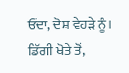ਓਂਦਾ, ਦੋਸ਼ ਵੇਹੜੇ ਨੂੰ।
ਡਿੱਗੀ ਖੋਤੇ ਤੋਂ,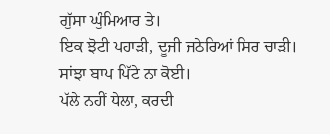ਗੁੱਸਾ ਘੁੰਮਿਆਰ ਤੇ।
ਇਕ ਝੋਟੀ ਪਹਾੜੀ, ਦੂਜੀ ਜਠੇਰਿਆਂ ਸਿਰ ਚਾੜੀ।
ਸਾਂਝਾ ਬਾਪ ਪਿੱਟੇ ਨਾ ਕੋਈ।
ਪੱਲੇ ਨਹੀਂ ਧੇਲਾ, ਕਰਦੀ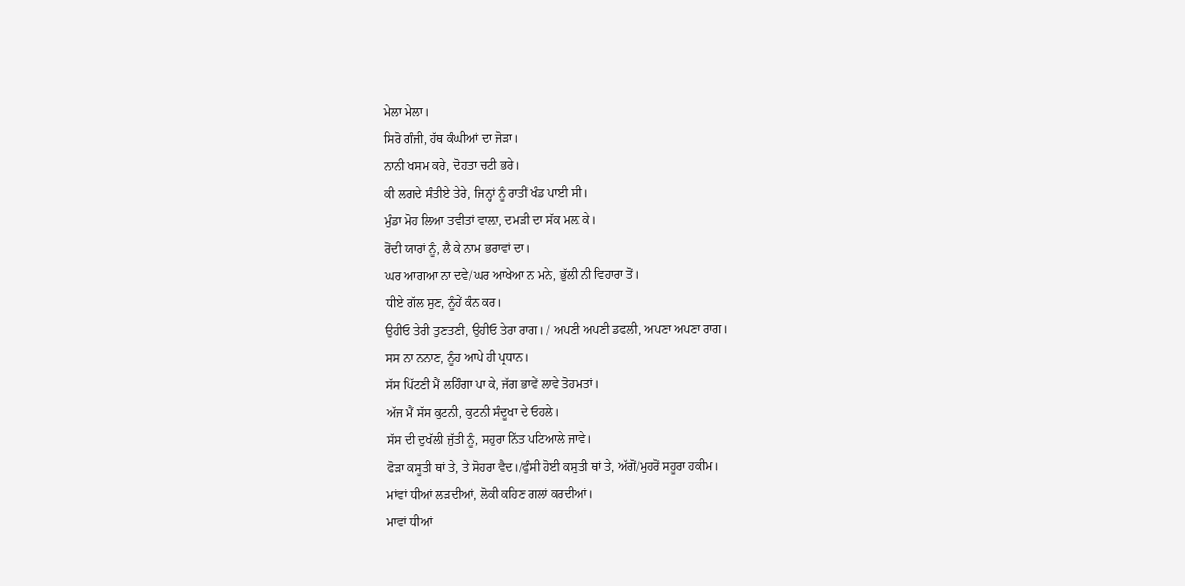ਮੇਲਾ ਮੇਲਾ।
ਸਿਰੋ ਗੰਜੀ, ਹੱਥ ਕੰਘੀਆਂ ਦਾ ਜੋੜਾ।
ਨਾਨੀ ਖਸਮ ਕਰੇ, ਦੋਹਤਾ ਚਟੀ ਭਰੇ।
ਕੀ ਲਗਦੇ ਸੰਤੀਏ ਤੇਰੇ, ਜਿਨ੍ਹਾਂ ਨੂੰ ਰਾਤੀਂ ਖੰਡ ਪਾਈ ਸੀ।
ਮੁੰਡਾ ਮੋਹ ਲਿਆ ਤਵੀਤਾਂ ਵਾਲ਼ਾ, ਦਮੜੀ ਦਾ ਸੱਕ ਮਲ਼ ਕੇ।
ਰੋਂਦੀ ਯਾਰਾਂ ਨੂੰ, ਲੈ ਕੇ ਨਾਮ ਭਰਾਵਾਂ ਦਾ।
ਘਰ ਆਗਆ ਨਾ ਦਵੇ/ਘਰ ਆਖੇਆ ਨ ਮਨੇ, ਭੁੱਲੀ ਨੀ ਵਿਹਾਰਾ ਤੋਂ।
ਧੀਏ ਗੱਲ ਸੁਣ, ਨੂੰਹੇਂ ਕੰਨ ਕਰ।
ਉਹੀਓ ਤੇਰੀ ਤੁਣਤਣੀ, ਉਹੀਓ ਤੇਰਾ ਰਾਗ। / ਅਪਣੀ ਅਪਣੀ ਡਫਲੀ, ਅਪਣਾ ਅਪਣਾ ਰਾਗ।
ਸਸ ਨਾ ਨਨਾਣ, ਨੂੰਹ ਆਪੇ ਹੀ ਪ੍ਰਧਾਨ।
ਸੱਸ ਪਿੱਟਣੀ ਮੈਂ ਲਹਿੰਗਾ ਪਾ ਕੇ, ਜੱਗ ਭਾਵੇਂ ਲਾਵੇ ਤੋਹਮਤਾਂ।
ਅੱਜ ਮੈਂ ਸੱਸ ਕੁਟਨੀ, ਕੁਟਨੀ ਸੰਦੂਖਾ ਦੇ ਓਹਲੇ।
ਸੱਸ ਦੀ ਦੁਖੱਲੀ ਜੁੱਤੀ ਨੂੰ, ਸਹੁਰਾ ਨਿੱਤ ਪਟਿਆਲੇ ਜਾਵੇ।
ਫੋੜਾ ਕਸੂਤੀ ਥਾਂ ਤੇ, ਤੇ ਸੋਹਰਾ ਵੈਦ।/ਫੁੰਸੀ ਹੋਈ ਕਸੁਤੀ ਥਾਂ ਤੇ, ਅੱਗੋਂ/ਮੁਹਰੋਂ ਸਹੂਰਾ ਹਕੀਮ।
ਮਾਂਵਾਂ ਧੀਆਂ ਲੜਦੀਆਂ, ਲੋਕੀ ਕਹਿਣ ਗਲਾਂ ਕਰਦੀਆਂ।
ਮਾਵਾਂ ਧੀਆਂ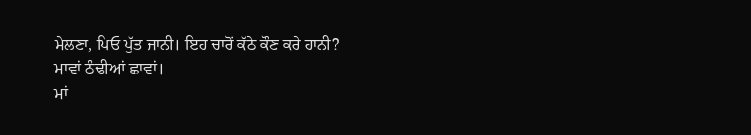ਮੇਲਣਾ, ਪਿਓ ਪੁੱਤ ਜਾਨੀ। ਇਹ ਚਾਰੋਂ ਕੱਠੇ ਕੌਣ ਕਰੇ ਹਾਨੀ?
ਮਾਵਾਂ ਠੰਢੀਆਂ ਛਾਵਾਂ।
ਮਾਂ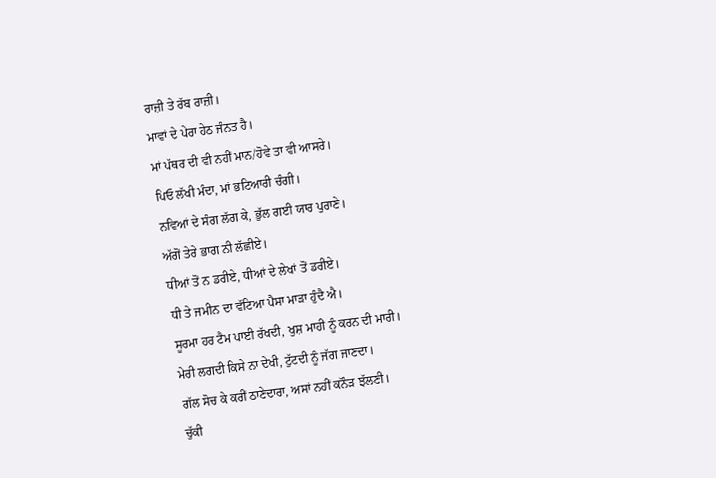ਰਾਜ਼ੀ ਤੇ ਰੱਬ ਰਾਜ਼ੀ।
ਮਾਵਾਂ ਦੇ ਪੇਰਾ ਹੇਠ ਜੰਨਤ ਹੈ।
ਮਾਂ ਪੱਥਰ ਦੀ ਵੀ ਨਹੀਂ ਮਾਨ/ਹੋਵੇ ਤਾ ਵੀ ਆਸਰੇ।
ਪਿਓ ਲੱਖੀ ਮੰਦਾ, ਮਾਂ ਭਟਿਆਰੀ ਚੰਗੀ।
ਨਵਿਆਂ ਦੇ ਸੰਗ ਲੱਗ ਕੇ, ਭੁੱਲ ਗਈ ਯਾਰ ਪੁਰਾਣੇ।
ਅੱਗੋਂ ਤੇਰੇ ਭਾਗ ਨੀ ਲੱਛੀਏ।
ਧੀਆਂ ਤੋਂ ਨ ਡਰੀਏ, ਧੀਆਂ ਦੇ ਲੇਖਾਂ ਤੋਂ ਡਰੀਏ।
ਧੀ ਤੇ ਜਮੀਨ ਦਾ ਵੱਟਿਆ ਪੈਸਾ ਮਾੜਾ ਹੁੰਦੈ ਐ।
ਸੂਰਮਾ ਹਰ ਟੈਮ ਪਾਈ ਰੱਖਦੀ, ਖੁਸ਼ ਮਾਹੀ ਨੂੰ ਕਰਨ ਦੀ ਮਾਰੀ।
ਮੇਰੀ ਲਗਦੀ ਕਿਸੇ ਨਾ ਦੇਖੀ, ਟੁੱਟਦੀ ਨੂੰ ਜੱਗ ਜਾਣਦਾ।
ਗੱਲ ਸੋਚ ਕੇ ਕਰੀਂ ਠਾਣੇਦਾਰਾ, ਅਸਾਂ ਨਹੀਂ ਕਨੌੜ ਝੱਲਣੀ।
ਚੁੱਕੀ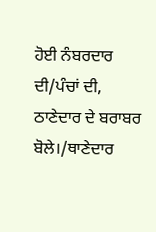ਹੋਈ ਨੰਬਰਦਾਰ ਦੀ/ਪੰਚਾਂ ਦੀ, ਠਾਣੇਦਾਰ ਦੇ ਬਰਾਬਰ ਬੋਲੇ।/ਥਾਣੇਦਾਰ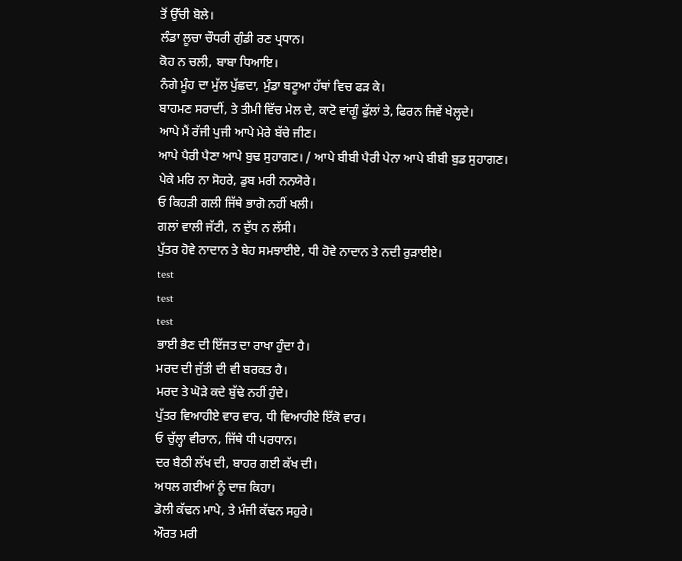ਤੋਂ ਉੱਚੀ ਬੋਲੇ।
ਲੰਡਾ ਲੂਚਾ ਚੌਧਰੀ ਗੁੰਡੀ ਰਣ ਪ੍ਰਧਾਨ।
ਕੋਹ ਨ ਚਲੀ, ਬਾਬਾ ਧਿਆਇ।
ਨੰਗੇ ਮੂੰਹ ਦਾ ਮੁੱਲ ਪੁੱਛਦਾ, ਮੁੰਡਾ ਬਟੂਆ ਹੱਥਾਂ ਵਿਚ ਫੜ ਕੇ।
ਬਾਹਮਣ ਸਰਾਦੀਂ, ਤੇ ਤੀਮੀ ਵਿੱਚ ਮੇਲ ਦੇ, ਕਾਟੋ ਵਾਂਗੂੰ ਫੁੱਲਾਂ ਤੇ, ਫਿਰਨ ਜਿਵੇਂ ਖੇਲ੍ਹਦੇ।
ਆਪੇ ਮੈਂ ਰੱਜੀ ਪੁਜੀ ਆਪੇ ਮੇਰੇ ਬੱਚੇ ਜੀਣ।
ਆਪੇ ਪੈਰੀ ਪੈਣਾ ਆਪੇ ਬੁਢ ਸੁਹਾਗਣ। / ਆਪੇ ਬੀਬੀ ਪੈਰੀ ਪੇਨਾ ਆਪੇ ਬੀਬੀ ਬੁਡ ਸੁਹਾਗਣ।
ਪੇਕੇ ਮਰਿ ਨਾ ਸੋਹਰੇ, ਡੁਬ ਮਰੀ ਨਨਯੋਰੇ।
ਓ ਕਿਹੜੀ ਗਲੀ ਜਿੱਥੇ ਭਾਗੋ ਨਹੀਂ ਖਲੀ।
ਗਲਾਂ ਵਾਲੀ ਜੱਟੀ, ਨ ਦੁੱਧ ਨ ਲੱਸੀ।
ਪੁੱਤਰ ਹੋਵੇ ਨਾਦਾਨ ਤੇ ਬੇਹ ਸਮਝਾਈਏ, ਧੀ ਹੋਵੇ ਨਾਦਾਨ ਤੇ ਨਦੀ ਰੁੜਾਈਏ।
test
test
test
ਭਾਈ ਭੈਣ ਦੀ ਇੱਜਤ ਦਾ ਰਾਖਾ ਹੁੰਦਾ ਹੈ।
ਮਰਦ ਦੀ ਜੁੱਤੀ ਦੀ ਵੀ ਬਰਕਤ ਹੈ।
ਮਰਦ ਤੇ ਘੋੜੇ ਕਦੇ ਬੁੱਢੇ ਨਹੀਂ ਹੁੰਦੇ।
ਪੁੱਤਰ ਵਿਆਹੀਏ ਵਾਰ ਵਾਰ, ਧੀ ਵਿਆਹੀਏ ਇੱਕੋ ਵਾਰ।
ਓ ਚੁੱਲ੍ਹਾ ਵੀਰਾਨ, ਜਿੱਥੇ ਧੀ ਪਰਧਾਨ।
ਦਰ ਬੈਠੀ ਲੱਖ ਦੀ, ਬਾਹਰ ਗਈ ਕੱਖ ਦੀ।
ਅਧਲ ਗਈਆਂ ਨੂੰ ਦਾਜ਼ ਕਿਹਾ।
ਡੋਲੀ ਕੱਢਨ ਮਾਪੇ, ਤੇ ਮੰਜੀ ਕੱਢਨ ਸਹੁਰੇ।
ਔਰਤ ਮਰੀ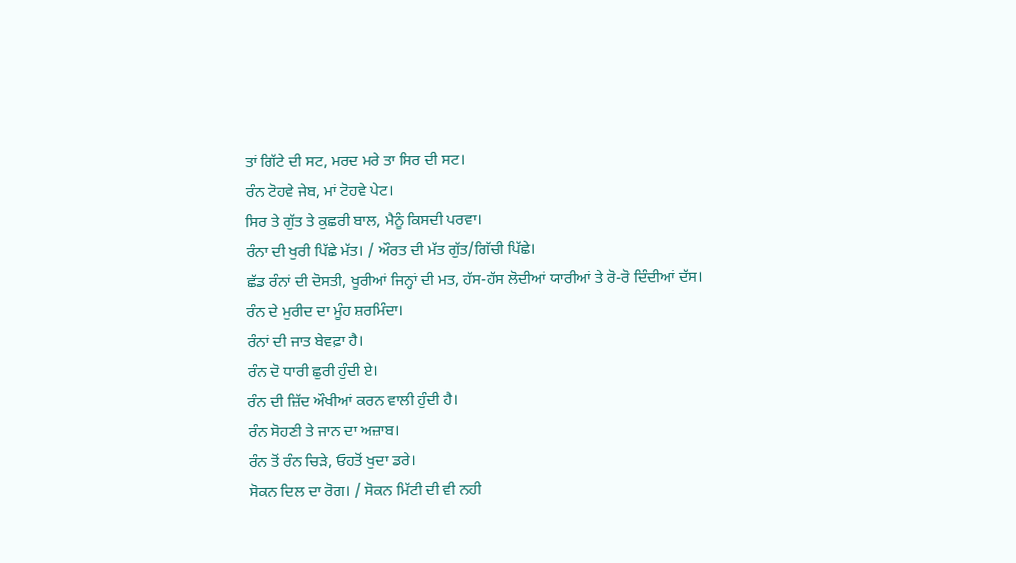ਤਾਂ ਗਿੱਟੇ ਦੀ ਸਟ, ਮਰਦ ਮਰੇ ਤਾ ਸਿਰ ਦੀ ਸਟ।
ਰੰਨ ਟੋਹਵੇ ਜੇਬ, ਮਾਂ ਟੋਹਵੇ ਪੇਟ।
ਸਿਰ ਤੇ ਗੁੱਤ ਤੇ ਕੁਛਰੀ ਬਾਲ, ਮੈਨੂੰ ਕਿਸਦੀ ਪਰਵਾ।
ਰੰਨਾ ਦੀ ਖੁਰੀ ਪਿੱਛੇ ਮੱਤ। / ਔਰਤ ਦੀ ਮੱਤ ਗੁੱਤ/ਗਿੱਚੀ ਪਿੱਛੇ।
ਛੱਡ ਰੰਨਾਂ ਦੀ ਦੋਸਤੀ, ਖੂਰੀਆਂ ਜਿਨ੍ਹਾਂ ਦੀ ਮਤ, ਹੱਸ-ਹੱਸ ਲੋਦੀਆਂ ਯਾਰੀਆਂ ਤੇ ਰੋ-ਰੋ ਦਿੰਦੀਆਂ ਦੱਸ।
ਰੰਨ ਦੇ ਮੁਰੀਦ ਦਾ ਮੂੰਹ ਸ਼ਰਮਿੰਦਾ।
ਰੰਨਾਂ ਦੀ ਜਾਤ ਬੇਵਫ਼ਾ ਹੈ।
ਰੰਨ ਦੋ ਧਾਰੀ ਛੁਰੀ ਹੁੰਦੀ ਏ।
ਰੰਨ ਦੀ ਜ਼ਿੱਦ ਔਖੀਆਂ ਕਰਨ ਵਾਲੀ ਹੁੰਦੀ ਹੈ।
ਰੰਨ ਸੋਹਣੀ ਤੇ ਜਾਨ ਦਾ ਅਜ਼ਾਬ।
ਰੰਨ ਤੋਂ ਰੰਨ ਚਿੜੇ, ਓਹਤੋਂ ਖੁਦਾ ਡਰੇ।
ਸੋਕਨ ਦਿਲ ਦਾ ਰੋਗ। / ਸੋਕਨ ਮਿੱਟੀ ਦੀ ਵੀ ਨਹੀ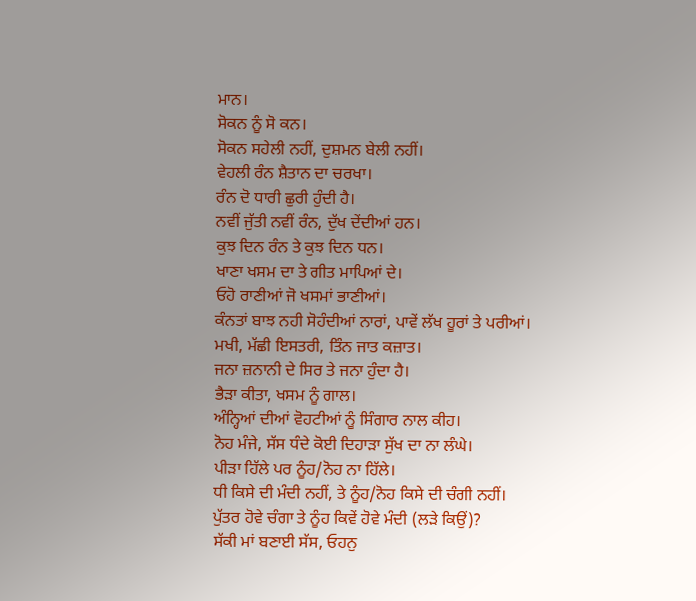ਮਾਨ।
ਸੋਕਨ ਨੂੰ ਸੋ ਕਨ।
ਸੋਕਨ ਸਹੇਲੀ ਨਹੀਂ, ਦੁਸ਼ਮਨ ਬੇਲੀ ਨਹੀਂ।
ਵੇਹਲੀ ਰੰਨ ਸ਼ੈਤਾਨ ਦਾ ਚਰਖਾ।
ਰੰਨ ਦੋ ਧਾਰੀ ਛੁਰੀ ਹੁੰਦੀ ਹੈ।
ਨਵੀਂ ਜੁੱਤੀ ਨਵੀਂ ਰੰਨ, ਦੁੱਖ ਦੇਂਦੀਆਂ ਹਨ।
ਕੁਝ ਦਿਨ ਰੰਨ ਤੇ ਕੁਝ ਦਿਨ ਧਨ।
ਖਾਣਾ ਖਸਮ ਦਾ ਤੇ ਗੀਤ ਮਾਪਿਆਂ ਦੇ।
ਓਹੋ ਰਾਣੀਆਂ ਜੋ ਖਸਮਾਂ ਭਾਣੀਆਂ।
ਕੰਨਤਾਂ ਬਾਝ ਨਹੀ ਸੋਹੰਦੀਆਂ ਨਾਰਾਂ, ਪਾਵੇਂ ਲੱਖ ਹੂਰਾਂ ਤੇ ਪਰੀਆਂ।
ਮਖੀ, ਮੱਛੀ ਇਸਤਰੀ, ਤਿੰਨ ਜਾਤ ਕਜ਼ਾਤ।
ਜਨਾ ਜ਼ਨਾਨੀ ਦੇ ਸਿਰ ਤੇ ਜਨਾ ਹੁੰਦਾ ਹੈ।
ਭੈੜਾ ਕੀਤਾ, ਖਸਮ ਨੂੰ ਗਾਲ।
ਅੰਨ੍ਹਿਆਂ ਦੀਆਂ ਵੋਹਟੀਆਂ ਨੂੰ ਸਿੰਗਾਰ ਨਾਲ ਕੀਹ।
ਨੋਹ ਮੰਜੇ, ਸੱਸ ਧੰਦੇ ਕੋਈ ਦਿਹਾੜਾ ਸੁੱਖ ਦਾ ਨਾ ਲੰਘੇ।
ਪੀੜਾ ਹਿੱਲੇ ਪਰ ਨੂੰਹ/ਨੋਹ ਨਾ ਹਿੱਲੇ।
ਧੀ ਕਿਸੇ ਦੀ ਮੰਦੀ ਨਹੀਂ, ਤੇ ਨੂੰਹ/ਨੋਹ ਕਿਸੇ ਦੀ ਚੰਗੀ ਨਹੀਂ।
ਪੁੱਤਰ ਹੋਵੇ ਚੰਗਾ ਤੇ ਨੂੰਹ ਕਿਵੇਂ ਹੋਵੇ ਮੰਦੀ (ਲੜੇ ਕਿਉਂ)?
ਸੱਕੀ ਮਾਂ ਬਣਾਈ ਸੱਸ, ਓਹਨੁ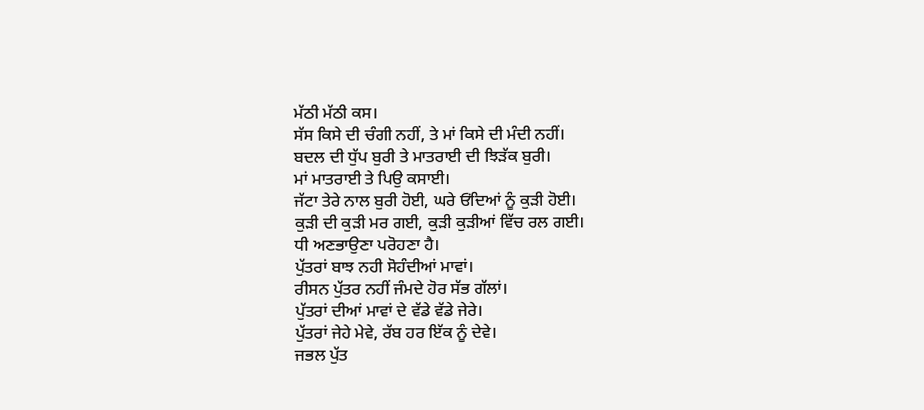ਮੱਠੀ ਮੱਠੀ ਕਸ।
ਸੱਸ ਕਿਸੇ ਦੀ ਚੰਗੀ ਨਹੀਂ, ਤੇ ਮਾਂ ਕਿਸੇ ਦੀ ਮੰਦੀ ਨਹੀਂ।
ਬਦਲ ਦੀ ਧੁੱਪ ਬੁਰੀ ਤੇ ਮਾਤਰਾਈ ਦੀ ਝਿੜੱਕ ਬੁਰੀ।
ਮਾਂ ਮਾਤਰਾਈ ਤੇ ਪਿਉ ਕਸਾਈ।
ਜੱਟਾ ਤੇਰੇ ਨਾਲ ਬੁਰੀ ਹੋਈ, ਘਰੇ ਓਂਦਿਆਂ ਨੂੰ ਕੁੜੀ ਹੋਈ।
ਕੁੜੀ ਦੀ ਕੁੜੀ ਮਰ ਗਈ, ਕੁੜੀ ਕੁੜੀਆਂ ਵਿੱਚ ਰਲ ਗਈ।
ਧੀ ਅਣਭਾਉਣਾ ਪਰੋਹਣਾ ਹੈ।
ਪੁੱਤਰਾਂ ਬਾਝ ਨਹੀ ਸੋਹੰਦੀਆਂ ਮਾਵਾਂ।
ਰੀਸਨ ਪੁੱਤਰ ਨਹੀਂ ਜੰਮਦੇ ਹੋਰ ਸੱਭ ਗੱਲਾਂ।
ਪੁੱਤਰਾਂ ਦੀਆਂ ਮਾਵਾਂ ਦੇ ਵੱਡੇ ਵੱਡੇ ਜੇਰੇ।
ਪੁੱਤਰਾਂ ਜੇਹੇ ਮੇਵੇ, ਰੱਬ ਹਰ ਇੱਕ ਨੂੰ ਦੇਵੇ।
ਜਭਲ ਪੁੱਤ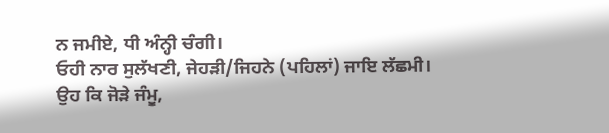ਨ ਜਮੀਏ, ਧੀ ਅੰਨ੍ਹੀ ਚੰਗੀ।
ਓਹੀ ਨਾਰ ਸੁਲੱਖਣੀ, ਜੇਹੜੀ/ਜਿਹਨੇ (ਪਹਿਲਾਂ) ਜਾਇ ਲੱਛਮੀ।
ਉਹ ਕਿ ਜੋੜੇ ਜੰਮੂ,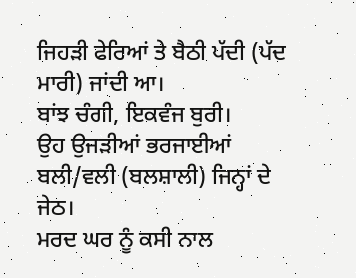ਜਿਹੜੀ ਫੇਰਿਆਂ ਤੇ ਬੈਠੀ ਪੱਦੀ (ਪੱਦ ਮਾਰੀ) ਜਾਂਦੀ ਆ।
ਬਾਂਝ ਚੰਗੀ, ਇਕਵੰਜ ਬੁਰੀ।
ਉਹ ਉਜੜੀਆਂ ਭਰਜਾਈਆਂ ਬਲੀ/ਵਲੀ (ਬਲਸ਼ਾਲੀ) ਜਿਨ੍ਹਾਂ ਦੇ ਜੇਠ।
ਮਰਦ ਘਰ ਨੂੰ ਕਸੀ ਨਾਲ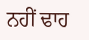ਨਹੀਂ ਢਾਹ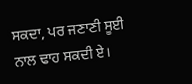ਸਕਦਾ, ਪਰ ਜਣਾਣੀ ਸੂਈ ਨਾਲ ਢਾਹ ਸਕਦੀ ਏ।